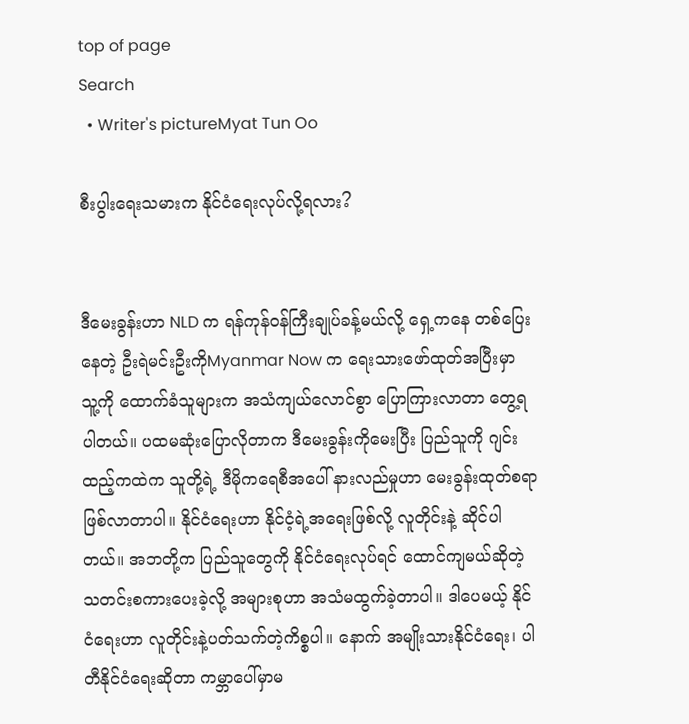top of page
Search
  • Writer's pictureMyat Tun Oo

စီးပွါးရေးသမားက နိုင်ငံရေးလုပ်လို့ရလား?


ဒီမေးခွန်းဟာ NLD က ရန်ကုန်ဝန်ကြီးချုပ်ခန့်မယ်လို့ ရှေ့ကနေ တစ်ပြေးနေတဲ့ ဦးရဲမင်းဦးကိုMyanmar Now က ရေးသားဖော်ထုတ်အပြီးမှာ သူ့ကို ထောက်ခံသူများက အသံကျယ်လောင်စွာ ပြောကြားလာတာ တွေ့ရပါတယ်။ ပထမဆုံးပြောလိုတာက ဒီမေးခွန်းကိုမေးပြီး ပြည်သူကို ဂျင်းထည့်ကထဲက သူတို့ရဲ့ ဒီမိုကရေစီအပေါ် နားလည်မှုဟာ မေးခွန်းထုတ်စရာ ဖြစ်လာတာပါ။ နိုင်ငံရေးဟာ နိုင်ငံ့ရဲ့အရေးဖြစ်လို့ လူတိုင်းနဲ့ ဆိုင်ပါတယ်။ အဘတို့က ပြည်သူတွေကို နိုင်ငံရေးလုပ်ရင် ထောင်ကျမယ်ဆိုတဲ့ သတင်းစကားပေးခဲ့လို့ အများစုဟာ အသံမထွက်ခဲ့တာပါ။ ဒါပေမယ့် နိုင်ငံရေးဟာ လူတိုင်းနဲ့ပတ်သက်တဲ့ကိစ္စပါ။ နောက် အမျိုးသားနိုင်ငံရေး၊ ပါတီနိုင်ငံရေးဆိုတာ ကမ္ဘာပေါ်မှာမ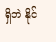ရှိဘဲ နိုင်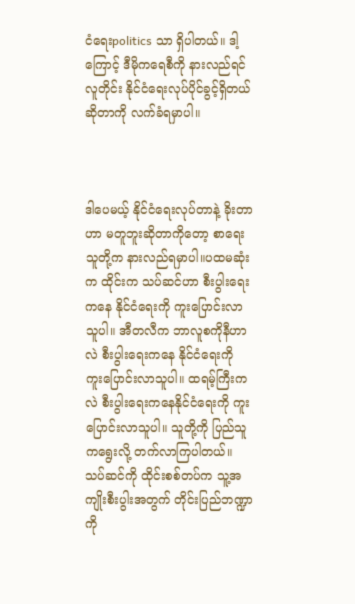ငံရေးpolitics သာ ရှိပါတယ်။ ဒါ့ကြောင့် ဒီမိုကရေစီကို နားလည်ရင် လူတိုင်း နိုင်ငံရေးလုပ်ပိုင်ခွင့်ရှိတယ်ဆိုတာကို လက်ခံရမှာပါ။



ဒါပေမယ့် နိုင်ငံရေးလုပ်တာနဲ့ ခိုးတာဟာ မတူဘူးဆိုတာကိုတော့ စာရေးသူတို့က နားလည်ရမှာပါ။ပထမဆုံးက ထိုင်းက သပ်ဆင်ဟာ စီးပွါးရေးကနေ နိုင်ငံရေးကို ကူးပြောင်းလာသူပါ။ အီတလီက ဘာလူစကိုနီဟာလဲ စီးပွါးရေးကနေ နိုင်ငံရေးကို ကူးပြောင်းလာသူပါ။ ထရမ့်ကြီးကလဲ စီးပွါးရေးကနေနိုင်ငံရေးကို ကူးပြောင်းလာသူပါ။ သူတို့ကို ပြည်သူကရွေးလို့ တက်လာကြပါတယ်။ သပ်ဆင်ကို ထိုင်းစစ်တပ်က သူ့အကျိုးစီးပွါးအတွက် တိုင်းပြည်ဘဏ္ဍာကို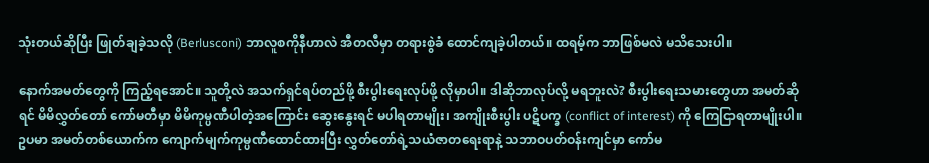သုံးတယ်ဆိုပြီး ဖြုတ်ချခဲ့သလို (Berlusconi) ဘာလူစကိုနီဟာလဲ အီတလီမှာ တရားစွဲခံ ထောင်ကျခဲ့ပါတယ်။ ထရမ့်က ဘာဖြစ်မလဲ မသိသေးပါ။

နောက်အမတ်တွေကို ကြည့်ရအောင်။ သူတို့လဲ အသက်ရှင်ရပ်တည်ဖို့ စီးပွါးရေးလုပ်ဖို့ လိုမှာပါ။ ဒါဆိုဘာလုပ်လို့ မရဘူးလဲ? စီးပွါးရေးသမားတွေဟာ အမတ်ဆိုရင် မိမိလွှတ်တော် ကော်မတီမှာ မိမိကုမ္ပဏီပါတဲ့အကြောင်း ဆွေးနွေးရင် မပါရတာမျိုး၊ အကျိုးစီးပွါး ပဋိပက္ခ (conflict of interest) ကို ကြေငြာရတာမျိုးပါ။ ဥပမာ အမတ်တစ်ယောက်က ကျောက်မျက်ကုမ္ပဏီထောင်ထားပြီး လွှတ်တော်ရဲ့သယံဇာတရေးရာနဲ့ သဘာဝပတ်ဝန်းကျင်မှာ ကော်မ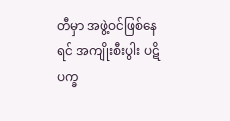တီမှာ အဖွဲ့ဝင်ဖြစ်နေရင် အကျိုးစီးပွါး ပဋိပက္ခ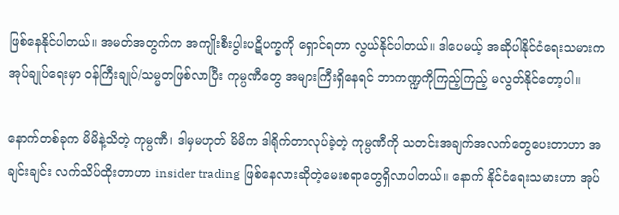ဖြစ်နေနိုင်ပါတယ်။ အမတ်အတွက်က အကျိုးစီးပွါးပဋိပက္ခကို ရှောင်ရတာ လွယ်နိုင်ပါတယ်။ ဒါပေမယ့် အဆိုပါနိုင်ငံရေးသမားက အုပ်ချုပ်ရေးမှာ ဝန်ကြီးချုပ်/သမ္မတဖြစ်လာပြီး ကုမ္ပဏီတွေ အများကြီးရှိနေရင် ဘာကဏ္ဍကိုကြည့်ကြည့် မလွတ်နိုင်တော့ပါ။

နောက်တစ်ခုက မိမိနဲ့သိတဲ့ ကုမ္ပဏီ၊ ဒါမှမဟုတ် မိမိက ဒါရိုက်တာလုပ်ခဲ့တဲ့ ကုမ္ပဏီကို သတင်းအချက်အလက်တွေပေးတာဟာ အချင်းချင်း လက်သိပ်ထိုးတာဟာ insider trading ဖြစ်နေလားဆိုတဲ့မေးစရာတွေရှိလာပါတယ်။ နောက် နိုင်ငံရေးသမားဟာ အုပ်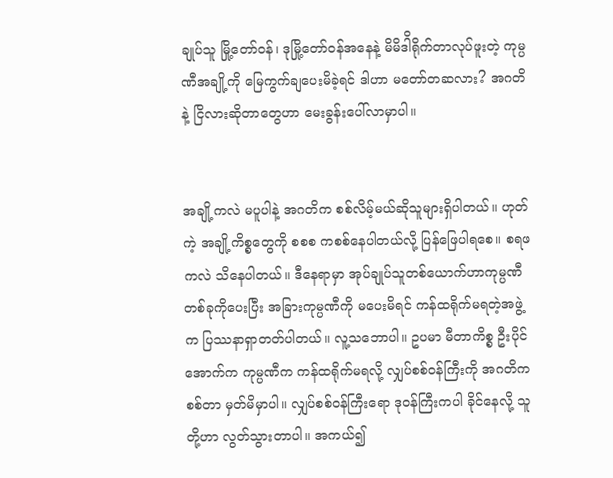ချုပ်သူ မြို့တော်ဝန်၊ ဒုမြို့တော်ဝန်အနေနဲ့ မိမိဒါိရိုက်တာလုပ်ဖူးတဲ့ ကုမ္ပဏီအချို့ကို မြေကွက်ချပေးမိခဲ့ရင် ဒါဟာ မတော်တဆလား? အဂတိနဲ့ ငြိလားဆိုတာတွေဟာ မေးခွန်းပေါ်လာမှာပါ။


အချို့ကလဲ မပူပါနဲ့ အဂတိက စစ်လိမ့်မယ်ဆိုသူများရှိပါတယ်။ ဟုတ်ကဲ့ အချို့ကိစ္စတွေကို စစစ ကစစ်နေပါတယ်လို့ ပြန်ဖြေပါရစေ။ စရဖကလဲ သိနေပါတယ်။ ဒီနေရာမှာ အုပ်ချုပ်သူတစ်ယောက်ဟာကုမ္ပဏီတစ်ခုကိုပေးပြီး အခြားကုမ္ပဏီကို မပေးမိရင် ကန်ထရိုက်မရတဲ့အဖွဲ့က ပြဿနာရှာတတ်ပါတယ်။ လူ့သဘောပါ။ ဥပမာ မီတာကိစ္စ ဦးပိုင်အောက်က ကုမ္ပဏီက ကန်ထရိုက်မရလို့ လျှပ်စစ်ဝန်ကြီးကို အဂတိကစစ်တာ မှတ်မိမှာပါ။ လျှပ်စစ်ဝန်ကြီးရော ဒုဝန်ကြီးကပါ ခိုင်နေလို့ သူတို့ဟာ လွတ်သွားတာပါ။ အကယ်၍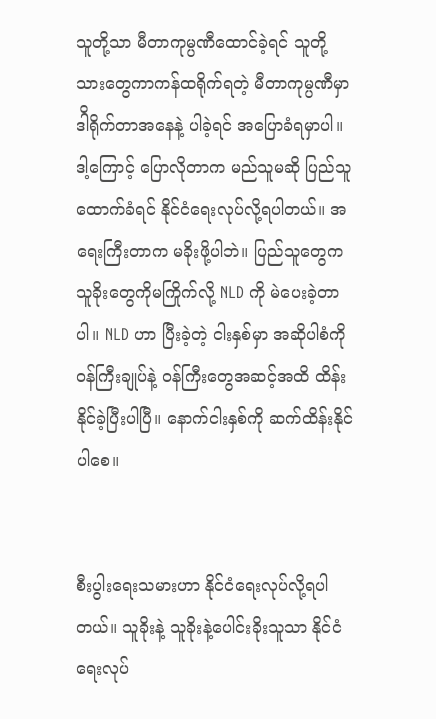သူတို့သာ မီတာကုမ္ပဏီထောင်ခဲ့ရင် သူတို့သားတွေကာကန်ထရိုက်ရတဲ့ မီတာကုမ္ပဏီမှာ ဒါိရိုက်တာအနေနဲ့ ပါခဲ့ရင် အပြောခံရမှာပါ။ ဒါ့ကြောင့် ပြောလိုတာက မည်သူမဆို ပြည်သူထောက်ခံရင် နိုင်ငံရေးလုပ်လို့ရပါတယ်။ အရေးကြီးတာက မခိုးဖို့ပါဘဲ။ ပြည်သူတွေက သူခိုးတွေကိုမကြိုက်လို့ NLD ကို မဲပေးခဲ့တာပါ။ NLD ဟာ ပြီးခဲ့တဲ့ ငါးနှစ်မှာ အဆိုပါစံကို ဝန်ကြီးချုပ်နဲ့ ဝန်ကြီးတွေအဆင့်အထိ ထိန်းနိုင်ခဲ့ပြီးပါပြီ။ နောက်ငါးနှစ်ကို ဆက်ထိန်းနိုင်ပါစေ။


စီးပွါးရေးသမားဟာ နိုင်ငံရေးလုပ်လို့ရပါတယ်။ သူခိုးနဲ့ သူခိုးနဲ့ပေါင်းခိုးသူသာ နိုင်ငံရေးလုပ်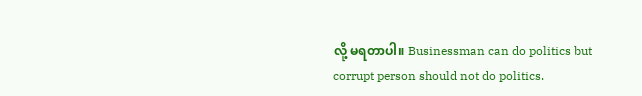လို့ မရတာပါ။ Businessman can do politics but corrupt person should not do politics.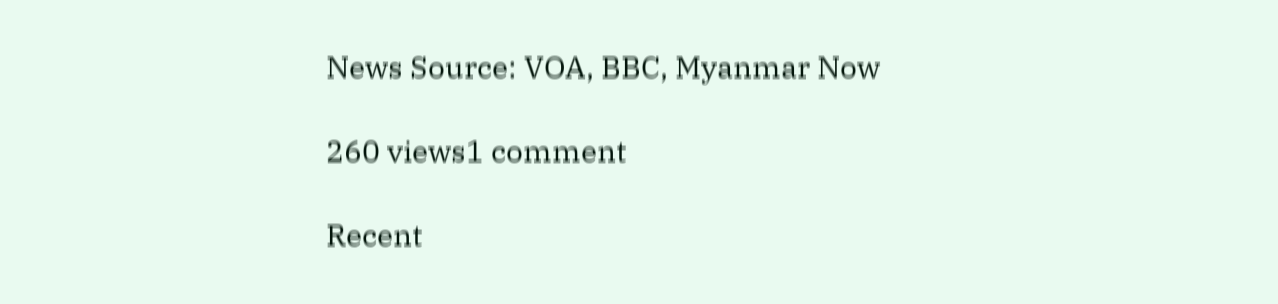News Source: VOA, BBC, Myanmar Now

260 views1 comment

Recent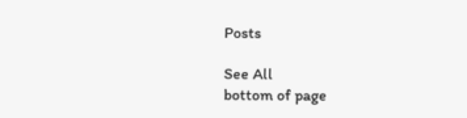Posts

See All
bottom of page